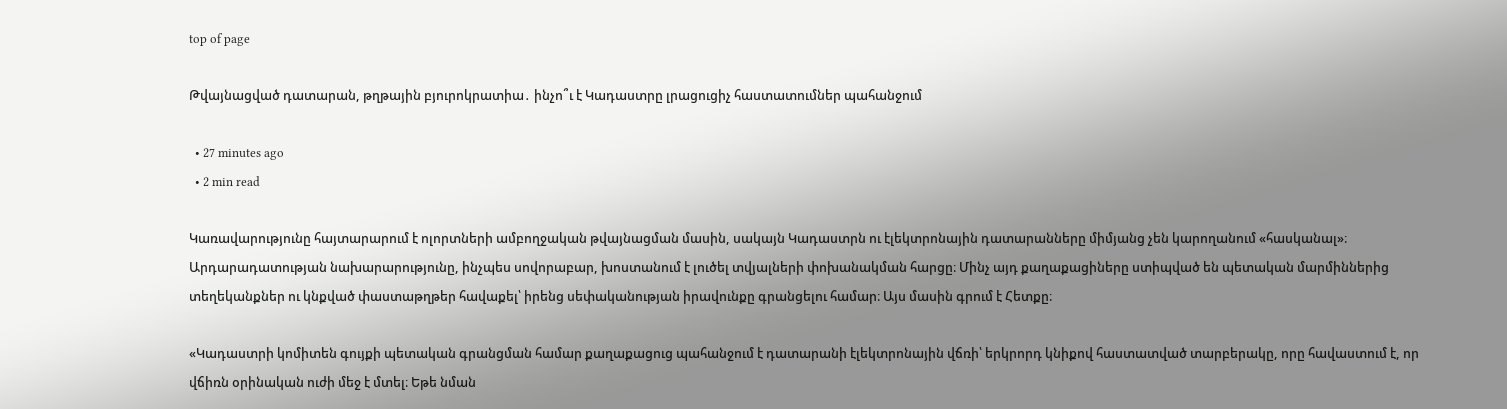top of page

Թվայնացված դատարան, թղթային բյուրոկրատիա․ ինչո՞ւ է Կադաստրը լրացուցիչ հաստատումներ պահանջում

  • 27 minutes ago
  • 2 min read

Կառավարությունը հայտարարում է ոլորտների ամբողջական թվայնացման մասին, սակայն Կադաստրն ու էլեկտրոնային դատարանները միմյանց չեն կարողանում «հասկանալ»։ Արդարադատության նախարարությունը, ինչպես սովորաբար, խոստանում է լուծել տվյալների փոխանակման հարցը։ Մինչ այդ քաղաքացիները ստիպված են պետական մարմիններից տեղեկանքներ ու կնքված փաստաթղթեր հավաքել՝ իրենց սեփականության իրավունքը գրանցելու համար։ Այս մասին գրում է Հետքը։

«Կադաստրի կոմիտեն գույքի պետական գրանցման համար քաղաքացուց պահանջում է դատարանի էլեկտրոնային վճռի՝ երկրորդ կնիքով հաստատված տարբերակը, որը հավաստում է, որ վճիռն օրինական ուժի մեջ է մտել։ Եթե նման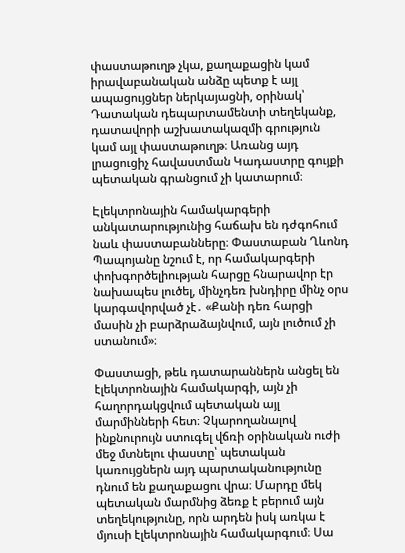փաստաթուղթ չկա, քաղաքացին կամ իրավաբանական անձը պետք է այլ ապացույցներ ներկայացնի, օրինակ՝ Դատական դեպարտամենտի տեղեկանք, դատավորի աշխատակազմի գրություն կամ այլ փաստաթուղթ։ Առանց այդ լրացուցիչ հավաստման Կադաստրը գույքի պետական գրանցում չի կատարում։

Էլեկտրոնային համակարգերի անկատարությունից հաճախ են դժգոհում նաև փաստաբանները։ Փաստաբան Ղևոնդ Պապոյանը նշում է, որ համակարգերի փոխգործելիության հարցը հնարավոր էր նախապես լուծել, մինչդեռ խնդիրը մինչ օրս կարգավորված չէ․ «Քանի դեռ հարցի մասին չի բարձրաձայնվում, այն լուծում չի ստանում»։

Փաստացի, թեև դատարաններն անցել են էլեկտրոնային համակարգի, այն չի հաղորդակցվում պետական այլ մարմինների հետ։ Չկարողանալով ինքնուրույն ստուգել վճռի օրինական ուժի մեջ մտնելու փաստը՝ պետական կառույցներն այդ պարտականությունը դնում են քաղաքացու վրա։ Մարդը մեկ պետական մարմնից ձեռք է բերում այն տեղեկությունը, որն արդեն իսկ առկա է մյուսի էլեկտրոնային համակարգում։ Սա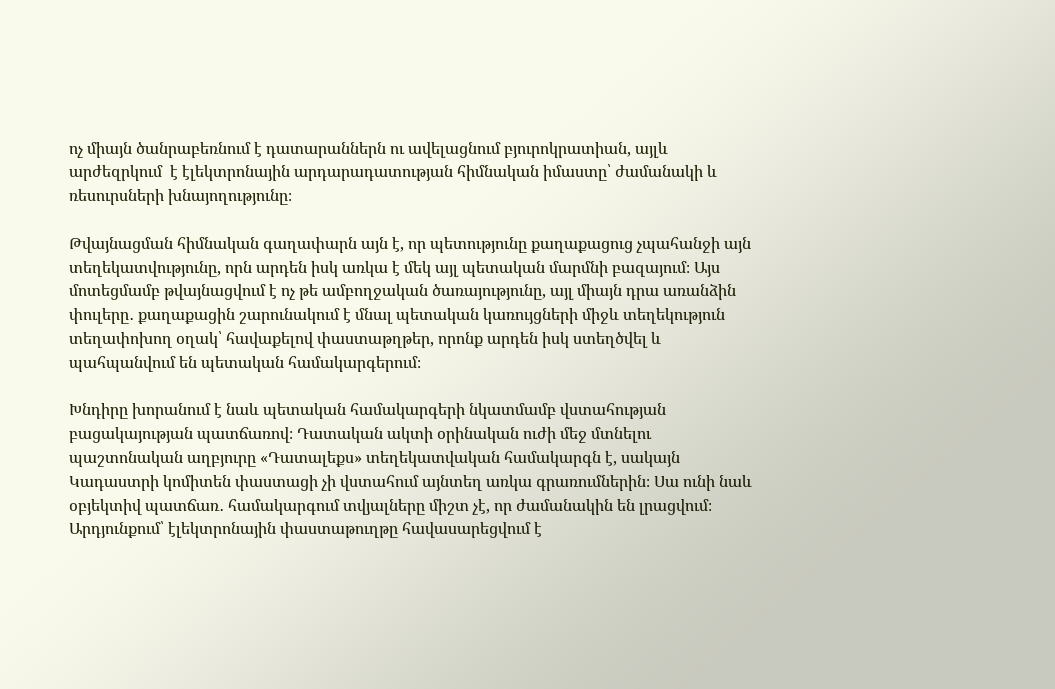ոչ միայն ծանրաբեռնում է դատարաններն ու ավելացնում բյուրոկրատիան, այլև արժեզրկում  է էլեկտրոնային արդարադատության հիմնական իմաստը՝ ժամանակի և ռեսուրսների խնայողությունը։

Թվայնացման հիմնական գաղափարն այն է, որ պետությունը քաղաքացուց չպահանջի այն տեղեկատվությունը, որն արդեն իսկ առկա է մեկ այլ պետական մարմնի բազայում։ Այս մոտեցմամբ թվայնացվում է ոչ թե ամբողջական ծառայությունը, այլ միայն դրա առանձին փուլերը․ քաղաքացին շարունակում է մնալ պետական կառույցների միջև տեղեկություն տեղափոխող օղակ՝ հավաքելով փաստաթղթեր, որոնք արդեն իսկ ստեղծվել և պահպանվում են պետական համակարգերում։

Խնդիրը խորանում է նաև պետական համակարգերի նկատմամբ վստահության բացակայության պատճառով։ Դատական ակտի օրինական ուժի մեջ մտնելու պաշտոնական աղբյուրը «Դատալեքս» տեղեկատվական համակարգն է, սակայն Կադաստրի կոմիտեն փաստացի չի վստահում այնտեղ առկա գրառումներին։ Սա ունի նաև օբյեկտիվ պատճառ․ համակարգում տվյալները միշտ չէ, որ ժամանակին են լրացվում։ Արդյունքում՝ էլեկտրոնային փաստաթուղթը հավասարեցվում է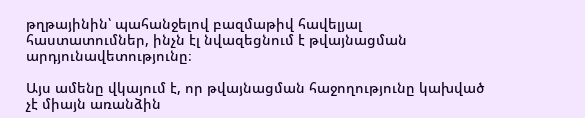թղթայինին՝ պահանջելով բազմաթիվ հավելյալ հաստատումներ, ինչն էլ նվազեցնում է թվայնացման արդյունավետությունը։

Այս ամենը վկայում է, որ թվայնացման հաջողությունը կախված չէ միայն առանձին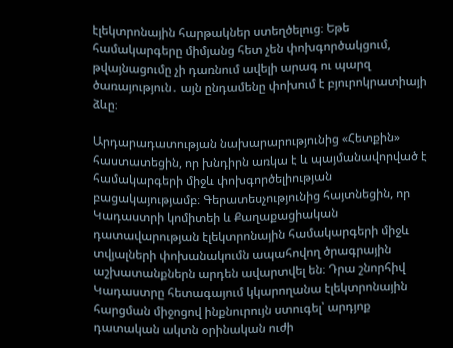էլեկտրոնային հարթակներ ստեղծելուց։ Եթե համակարգերը միմյանց հետ չեն փոխգործակցում, թվայնացումը չի դառնում ավելի արագ ու պարզ ծառայություն․ այն ընդամենը փոխում է բյուրոկրատիայի ձևը։

Արդարադատության նախարարությունից «Հետքին» հաստատեցին, որ խնդիրն առկա է և պայմանավորված է համակարգերի միջև փոխգործելիության բացակայությամբ։ Գերատեսչությունից հայտնեցին, որ Կադաստրի կոմիտեի և Քաղաքացիական դատավարության էլեկտրոնային համակարգերի միջև տվյալների փոխանակումն ապահովող ծրագրային աշխատանքներն արդեն ավարտվել են։ Դրա շնորհիվ Կադաստրը հետագայում կկարողանա էլեկտրոնային հարցման միջոցով ինքնուրույն ստուգել՝ արդյոք դատական ակտն օրինական ուժի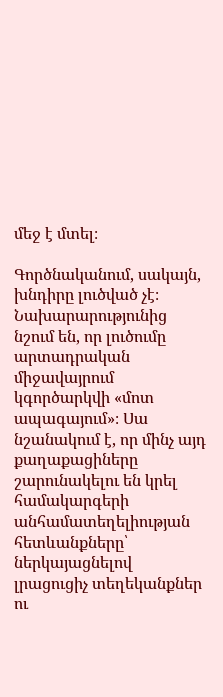մեջ է մտել։

Գործնականում, սակայն, խնդիրը լուծված չէ։ Նախարարությունից նշում են, որ լուծումը արտադրական միջավայրում կգործարկվի «մոտ ապագայում»։ Սա նշանակում է, որ մինչ այդ քաղաքացիները շարունակելու են կրել համակարգերի անհամատեղելիության հետևանքները՝ ներկայացնելով լրացուցիչ տեղեկանքներ ու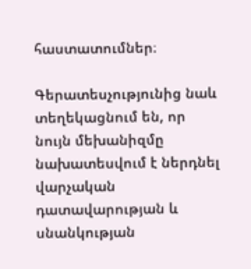հաստատումներ։

Գերատեսչությունից նաև տեղեկացնում են, որ նույն մեխանիզմը նախատեսվում է ներդնել վարչական դատավարության և սնանկության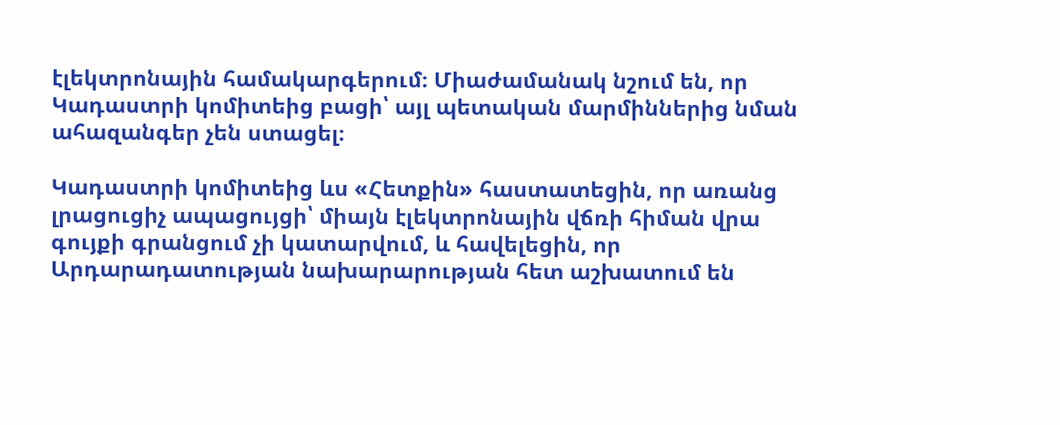էլեկտրոնային համակարգերում։ Միաժամանակ նշում են, որ Կադաստրի կոմիտեից բացի՝ այլ պետական մարմիններից նման ահազանգեր չեն ստացել։

Կադաստրի կոմիտեից ևս «Հետքին» հաստատեցին, որ առանց լրացուցիչ ապացույցի՝ միայն էլեկտրոնային վճռի հիման վրա գույքի գրանցում չի կատարվում, և հավելեցին, որ Արդարադատության նախարարության հետ աշխատում են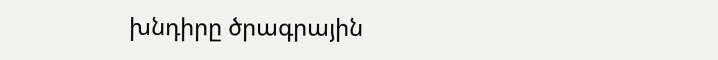խնդիրը ծրագրային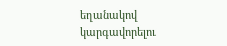եղանակով կարգավորելու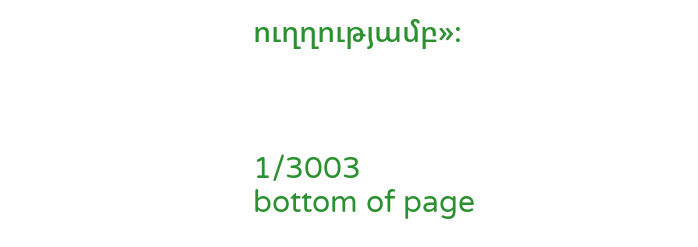ուղղությամբ»։



1/3003
bottom of page